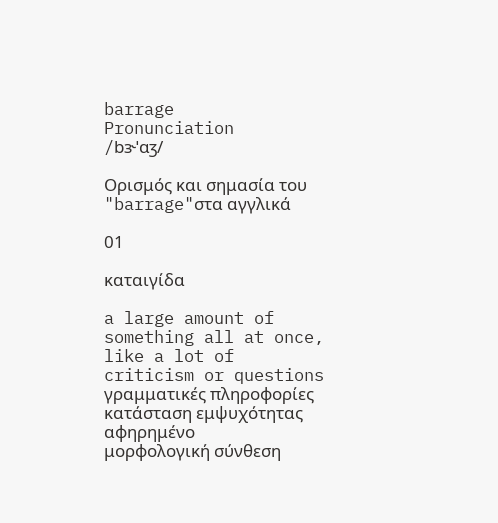barrage
Pronunciation
/bɝˈɑʒ/

Ορισμός και σημασία του "barrage"στα αγγλικά

01

καταιγίδα

a large amount of something all at once, like a lot of criticism or questions
γραμματικές πληροφορίες
κατάσταση εμψυχότητας
αφηρημένο
μορφολογική σύνθεση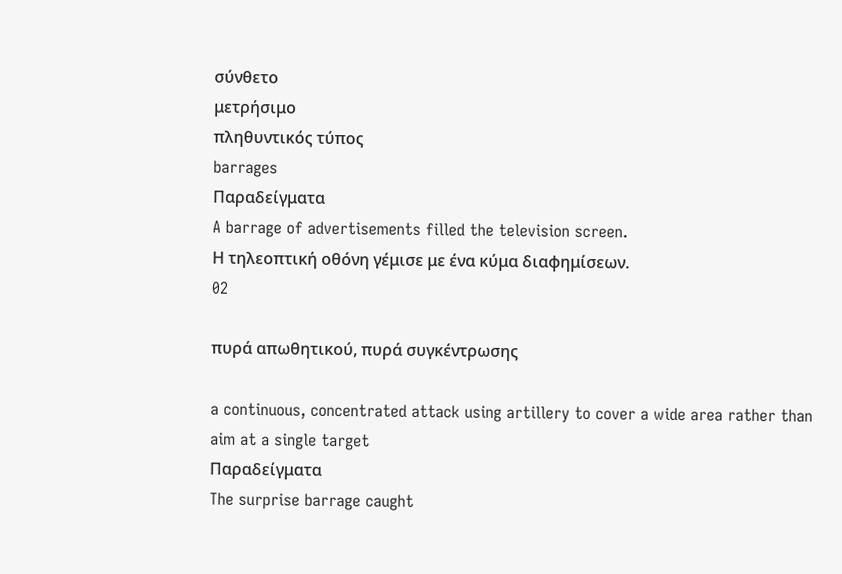σύνθετο
μετρήσιμο
πληθυντικός τύπος
barrages
Παραδείγματα
A barrage of advertisements filled the television screen.
Η τηλεοπτική οθόνη γέμισε με ένα κύμα διαφημίσεων.
02

πυρά απωθητικού, πυρά συγκέντρωσης

a continuous, concentrated attack using artillery to cover a wide area rather than aim at a single target
Παραδείγματα
The surprise barrage caught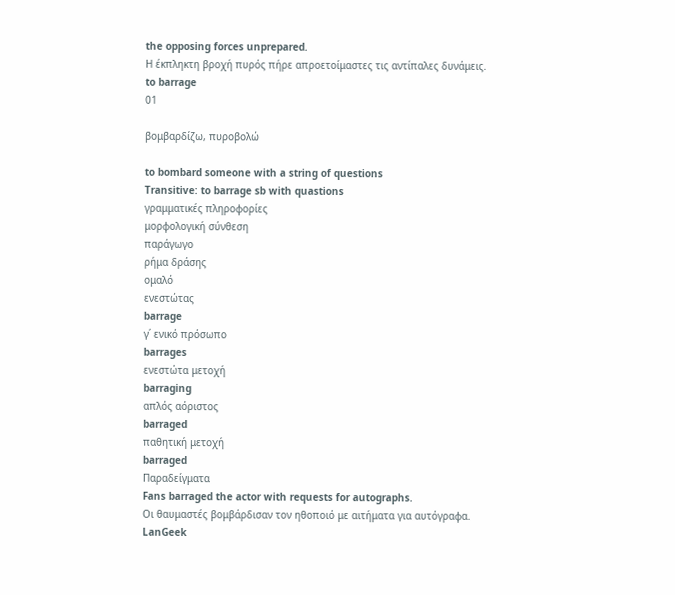the opposing forces unprepared.
Η έκπληκτη βροχή πυρός πήρε απροετοίμαστες τις αντίπαλες δυνάμεις.
to barrage
01

βομβαρδίζω, πυροβολώ

to bombard someone with a string of questions
Transitive: to barrage sb with quastions
γραμματικές πληροφορίες
μορφολογική σύνθεση
παράγωγο
ρήμα δράσης
ομαλό
ενεστώτας
barrage
γ΄ ενικό πρόσωπο
barrages
ενεστώτα μετοχή
barraging
απλός αόριστος
barraged
παθητική μετοχή
barraged
Παραδείγματα
Fans barraged the actor with requests for autographs.
Οι θαυμαστές βομβάρδισαν τον ηθοποιό με αιτήματα για αυτόγραφα.
LanGeek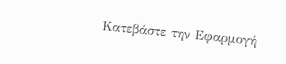Κατεβάστε την Εφαρμογή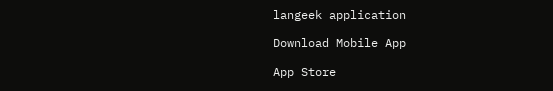langeek application

Download Mobile App

App Store